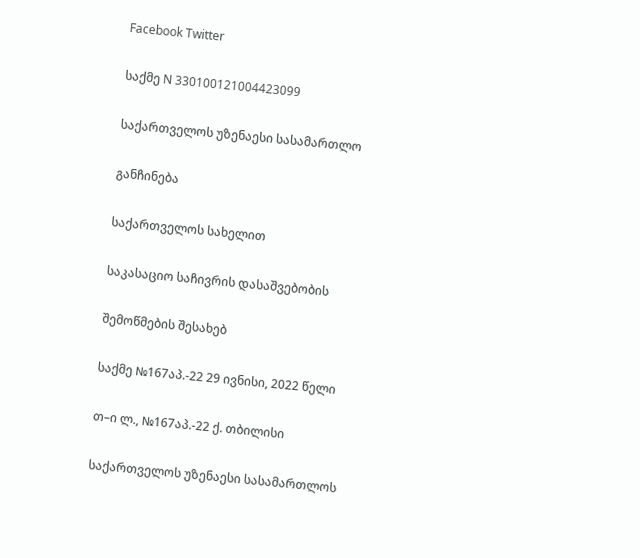Facebook Twitter

საქმე N 330100121004423099

საქართველოს უზენაესი სასამართლო

განჩინება

საქართველოს სახელით

საკასაციო საჩივრის დასაშვებობის

შემოწმების შესახებ

საქმე №167აპ.-22 29 ივნისი, 2022 წელი

თ–ი ლ., №167აპ.-22 ქ. თბილისი

საქართველოს უზენაესი სასამართლოს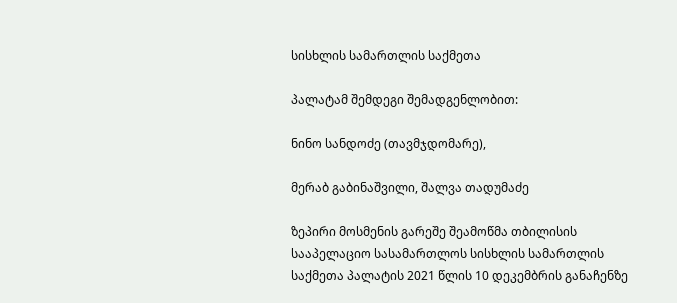სისხლის სამართლის საქმეთა

პალატამ შემდეგი შემადგენლობით:

ნინო სანდოძე (თავმჯდომარე),

მერაბ გაბინაშვილი, შალვა თადუმაძე

ზეპირი მოსმენის გარეშე შეამოწმა თბილისის სააპელაციო სასამართლოს სისხლის სამართლის საქმეთა პალატის 2021 წლის 10 დეკემბრის განაჩენზე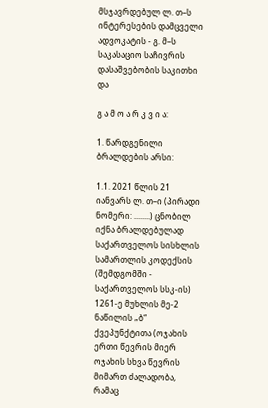მსჯავრდებულ ლ. თ–ს ინტერესების დამცველი ადვოკატის - გ. მ–ს საკასაციო საჩივრის დასაშვებობის საკითხი და

გ ა მ ო ა რ კ ვ ი ა:

1. წარდგენილი ბრალდების არსი:

1.1. 2021 წლის 21 იანვარს ლ. თ–ი (პირადი ნომერი: ........) ცნობილ იქნა ბრალდებულად საქართველოს სისხლის სამართლის კოდექსის (შემდგომში - საქართველოს სსკ-ის) 1261-ე მუხლის მე-2 ნაწილის „ბ“ ქვეპუნქტითა (ოჯახის ერთი წევრის მიერ ოჯახის სხვა წევრის მიმართ ძალადობა, რამაც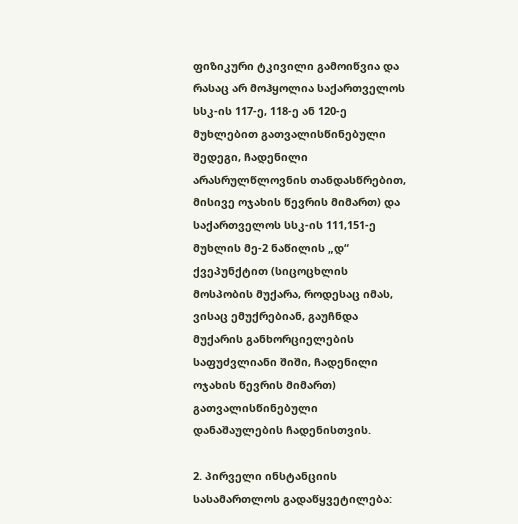ფიზიკური ტკივილი გამოიწვია და რასაც არ მოჰყოლია საქართველოს სსკ-ის 117-ე, 118-ე ან 120-ე მუხლებით გათვალისწინებული შედეგი, ჩადენილი არასრულწლოვნის თანდასწრებით, მისივე ოჯახის წევრის მიმართ) და საქართველოს სსკ-ის 111,151-ე მუხლის მე-2 ნაწილის „დ“ ქვეპუნქტით (სიცოცხლის მოსპობის მუქარა, როდესაც იმას, ვისაც ემუქრებიან, გაუჩნდა მუქარის განხორციელების საფუძვლიანი შიში, ჩადენილი ოჯახის წევრის მიმართ) გათვალისწინებული დანაშაულების ჩადენისთვის.

2. პირველი ინსტანციის სასამართლოს გადაწყვეტილება: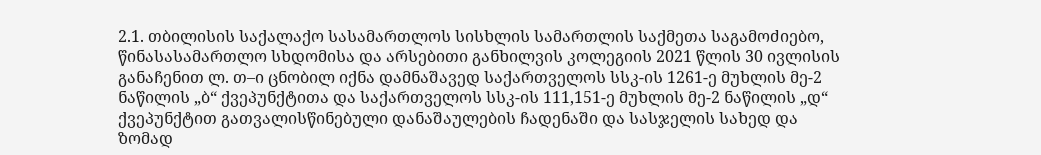2.1. თბილისის საქალაქო სასამართლოს სისხლის სამართლის საქმეთა საგამოძიებო, წინასასამართლო სხდომისა და არსებითი განხილვის კოლეგიის 2021 წლის 30 ივლისის განაჩენით ლ. თ–ი ცნობილ იქნა დამნაშავედ საქართველოს სსკ-ის 1261-ე მუხლის მე-2 ნაწილის „ბ“ ქვეპუნქტითა და საქართველოს სსკ-ის 111,151-ე მუხლის მე-2 ნაწილის „დ“ ქვეპუნქტით გათვალისწინებული დანაშაულების ჩადენაში და სასჯელის სახედ და ზომად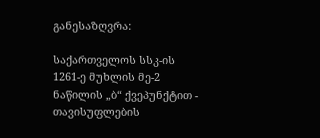განესაზღვრა:

საქართველოს სსკ-ის 1261-ე მუხლის მე-2 ნაწილის „ბ“ ქვეპუნქტით - თავისუფლების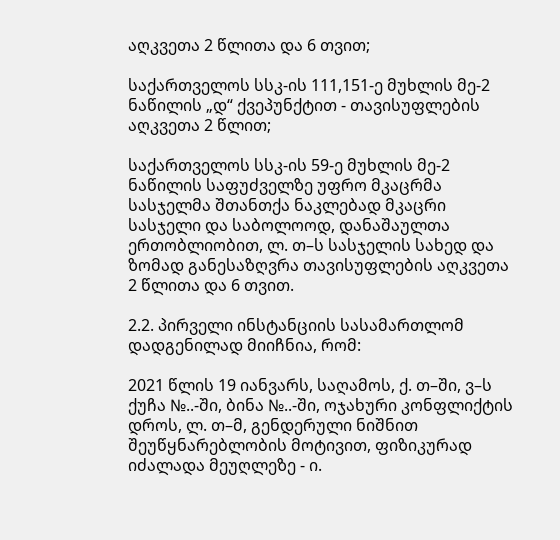აღკვეთა 2 წლითა და 6 თვით;

საქართველოს სსკ-ის 111,151-ე მუხლის მე-2 ნაწილის „დ“ ქვეპუნქტით - თავისუფლების აღკვეთა 2 წლით;

საქართველოს სსკ-ის 59-ე მუხლის მე-2 ნაწილის საფუძველზე უფრო მკაცრმა სასჯელმა შთანთქა ნაკლებად მკაცრი სასჯელი და საბოლოოდ, დანაშაულთა ერთობლიობით, ლ. თ–ს სასჯელის სახედ და ზომად განესაზღვრა თავისუფლების აღკვეთა 2 წლითა და 6 თვით.

2.2. პირველი ინსტანციის სასამართლომ დადგენილად მიიჩნია, რომ:

2021 წლის 19 იანვარს, საღამოს, ქ. თ–ში, ვ–ს ქუჩა №..-ში, ბინა №..-ში, ოჯახური კონფლიქტის დროს, ლ. თ–მ, გენდერული ნიშნით შეუწყნარებლობის მოტივით, ფიზიკურად იძალადა მეუღლეზე - ი.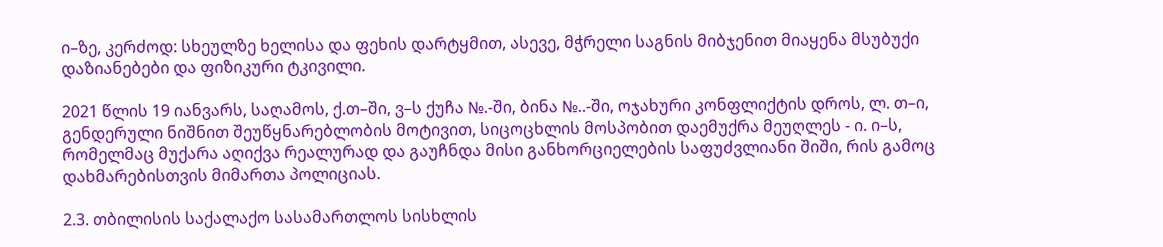ი–ზე, კერძოდ: სხეულზე ხელისა და ფეხის დარტყმით, ასევე, მჭრელი საგნის მიბჯენით მიაყენა მსუბუქი დაზიანებები და ფიზიკური ტკივილი.

2021 წლის 19 იანვარს, საღამოს, ქ.თ–ში, ვ–ს ქუჩა №.-ში, ბინა №..-ში, ოჯახური კონფლიქტის დროს, ლ. თ–ი, გენდერული ნიშნით შეუწყნარებლობის მოტივით, სიცოცხლის მოსპობით დაემუქრა მეუღლეს - ი. ი–ს, რომელმაც მუქარა აღიქვა რეალურად და გაუჩნდა მისი განხორციელების საფუძვლიანი შიში, რის გამოც დახმარებისთვის მიმართა პოლიციას.

2.3. თბილისის საქალაქო სასამართლოს სისხლის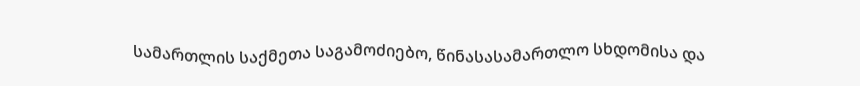სამართლის საქმეთა საგამოძიებო, წინასასამართლო სხდომისა და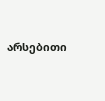არსებითი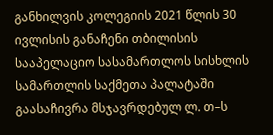განხილვის კოლეგიის 2021 წლის 30 ივლისის განაჩენი თბილისის სააპელაციო სასამართლოს სისხლის სამართლის საქმეთა პალატაში გაასაჩივრა მსჯავრდებულ ლ. თ–ს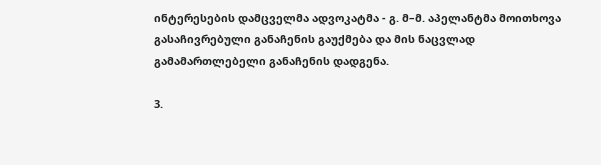ინტერესების დამცველმა ადვოკატმა - გ. მ–მ. აპელანტმა მოითხოვა გასაჩივრებული განაჩენის გაუქმება და მის ნაცვლად გამამართლებელი განაჩენის დადგენა.

3.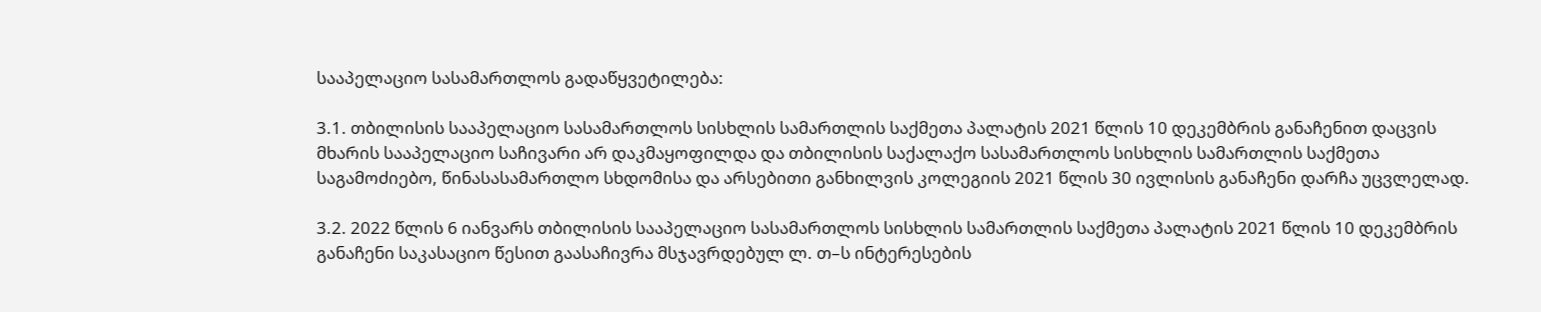სააპელაციო სასამართლოს გადაწყვეტილება:

3.1. თბილისის სააპელაციო სასამართლოს სისხლის სამართლის საქმეთა პალატის 2021 წლის 10 დეკემბრის განაჩენით დაცვის მხარის სააპელაციო საჩივარი არ დაკმაყოფილდა და თბილისის საქალაქო სასამართლოს სისხლის სამართლის საქმეთა საგამოძიებო, წინასასამართლო სხდომისა და არსებითი განხილვის კოლეგიის 2021 წლის 30 ივლისის განაჩენი დარჩა უცვლელად.

3.2. 2022 წლის 6 იანვარს თბილისის სააპელაციო სასამართლოს სისხლის სამართლის საქმეთა პალატის 2021 წლის 10 დეკემბრის განაჩენი საკასაციო წესით გაასაჩივრა მსჯავრდებულ ლ. თ–ს ინტერესების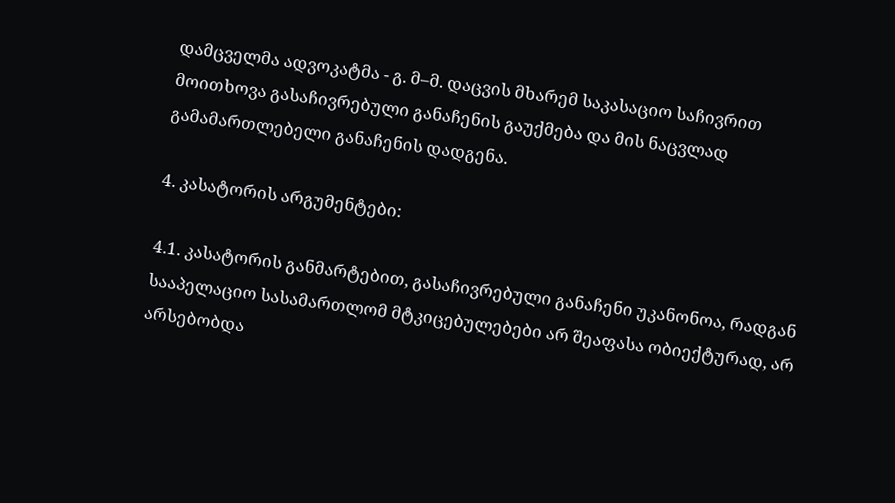დამცველმა ადვოკატმა - გ. მ–მ. დაცვის მხარემ საკასაციო საჩივრით მოითხოვა გასაჩივრებული განაჩენის გაუქმება და მის ნაცვლად გამამართლებელი განაჩენის დადგენა.

4. კასატორის არგუმენტები:

4.1. კასატორის განმარტებით, გასაჩივრებული განაჩენი უკანონოა, რადგან სააპელაციო სასამართლომ მტკიცებულებები არ შეაფასა ობიექტურად, არ არსებობდა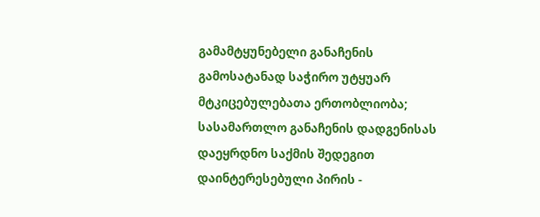გამამტყუნებელი განაჩენის გამოსატანად საჭირო უტყუარ მტკიცებულებათა ერთობლიობა; სასამართლო განაჩენის დადგენისას დაეყრდნო საქმის შედეგით დაინტერესებული პირის -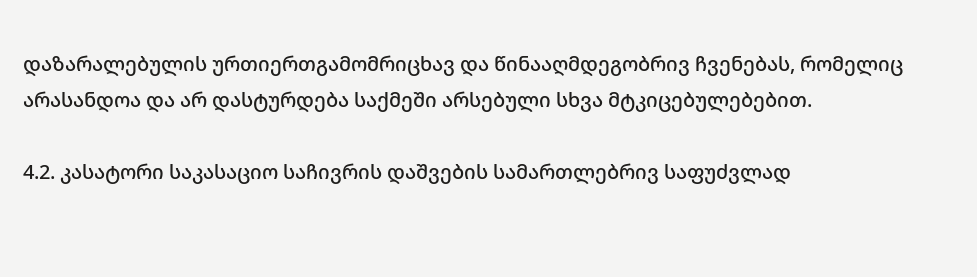დაზარალებულის ურთიერთგამომრიცხავ და წინააღმდეგობრივ ჩვენებას, რომელიც არასანდოა და არ დასტურდება საქმეში არსებული სხვა მტკიცებულებებით.

4.2. კასატორი საკასაციო საჩივრის დაშვების სამართლებრივ საფუძვლად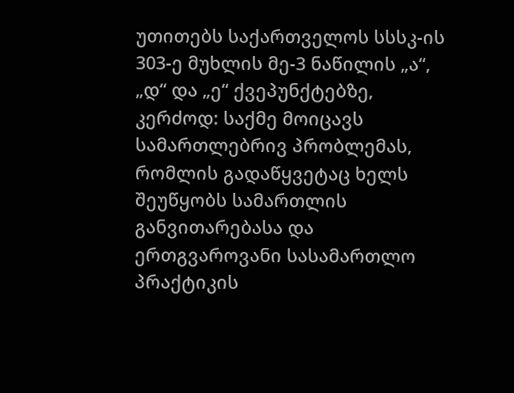უთითებს საქართველოს სსსკ-ის 303-ე მუხლის მე-3 ნაწილის „ა“, „დ“ და „ე“ ქვეპუნქტებზე, კერძოდ: საქმე მოიცავს სამართლებრივ პრობლემას, რომლის გადაწყვეტაც ხელს შეუწყობს სამართლის განვითარებასა და ერთგვაროვანი სასამართლო პრაქტიკის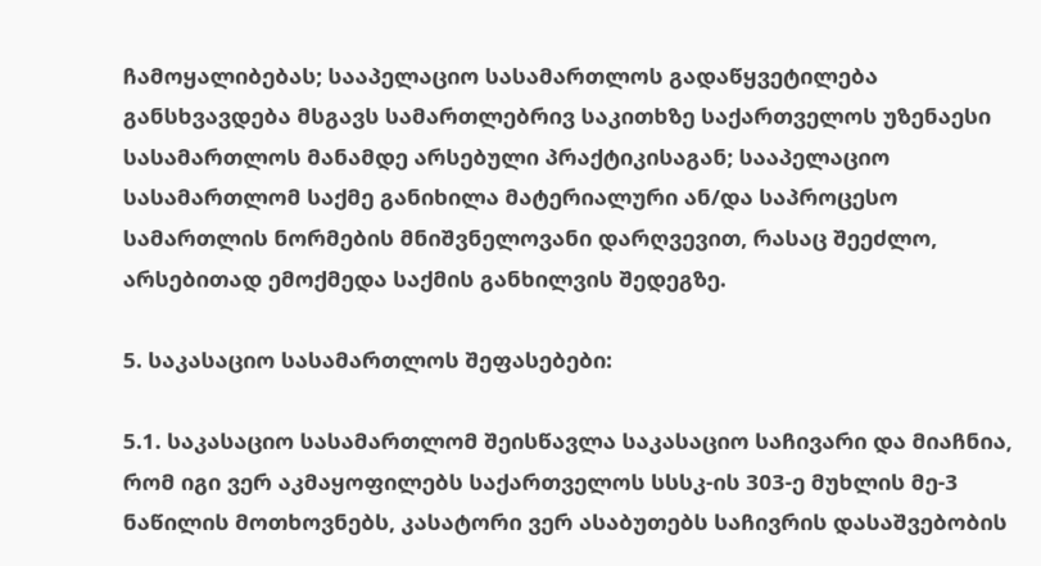ჩამოყალიბებას; სააპელაციო სასამართლოს გადაწყვეტილება განსხვავდება მსგავს სამართლებრივ საკითხზე საქართველოს უზენაესი სასამართლოს მანამდე არსებული პრაქტიკისაგან; სააპელაციო სასამართლომ საქმე განიხილა მატერიალური ან/და საპროცესო სამართლის ნორმების მნიშვნელოვანი დარღვევით, რასაც შეეძლო, არსებითად ემოქმედა საქმის განხილვის შედეგზე.

5. საკასაციო სასამართლოს შეფასებები:

5.1. საკასაციო სასამართლომ შეისწავლა საკასაციო საჩივარი და მიაჩნია, რომ იგი ვერ აკმაყოფილებს საქართველოს სსსკ-ის 303-ე მუხლის მე-3 ნაწილის მოთხოვნებს, კასატორი ვერ ასაბუთებს საჩივრის დასაშვებობის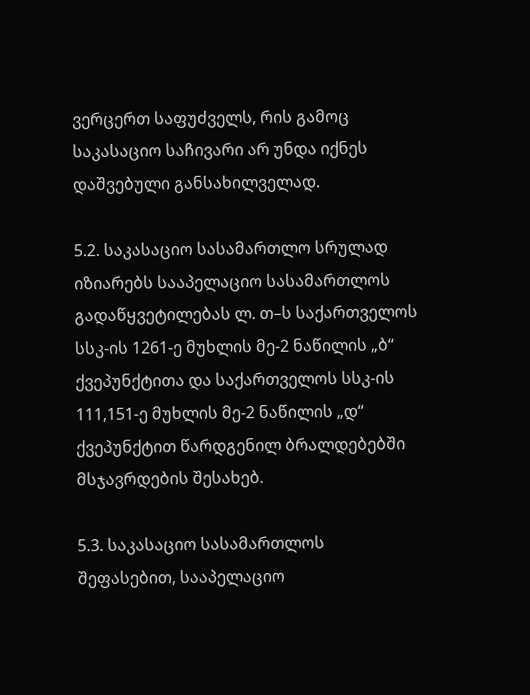ვერცერთ საფუძველს, რის გამოც საკასაციო საჩივარი არ უნდა იქნეს დაშვებული განსახილველად.

5.2. საკასაციო სასამართლო სრულად იზიარებს სააპელაციო სასამართლოს გადაწყვეტილებას ლ. თ–ს საქართველოს სსკ-ის 1261-ე მუხლის მე-2 ნაწილის „ბ“ ქვეპუნქტითა და საქართველოს სსკ-ის 111,151-ე მუხლის მე-2 ნაწილის „დ“ ქვეპუნქტით წარდგენილ ბრალდებებში მსჯავრდების შესახებ.

5.3. საკასაციო სასამართლოს შეფასებით, სააპელაციო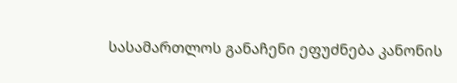სასამართლოს განაჩენი ეფუძნება კანონის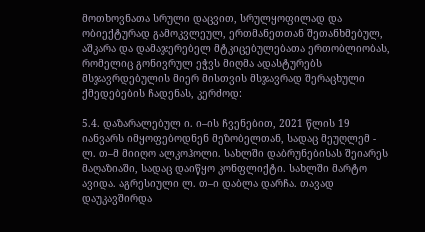მოთხოვნათა სრული დაცვით, სრულყოფილად და ობიექტურად გამოკვლეულ, ერთმანეთთან შეთანხმებულ, აშკარა და დამაჯერებელ მტკიცებულებათა ერთობლიობას, რომელიც გონივრულ ეჭვს მიღმა ადასტურებს მსჯავრდებულის მიერ მისთვის მსჯავრად შერაცხული ქმედებების ჩადენას, კერძოდ:

5.4. დაზარალებულ ი. ი–ის ჩვენებით, 2021 წლის 19 იანვარს იმყოფებოდნენ მეზობელთან, სადაც მეუღლემ - ლ. თ–მ მიიღო ალკოჰოლი. სახლში დაბრუნებისას შეიარეს მაღაზიაში, სადაც დაიწყო კონფლიქტი. სახლში მარტო ავიდა. აგრესიული ლ. თ–ი დაბლა დარჩა. თავად დაუკავშირდა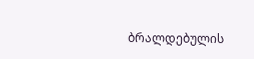ბრალდებულის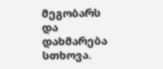მეგობარს და დახმარება სთხოვა.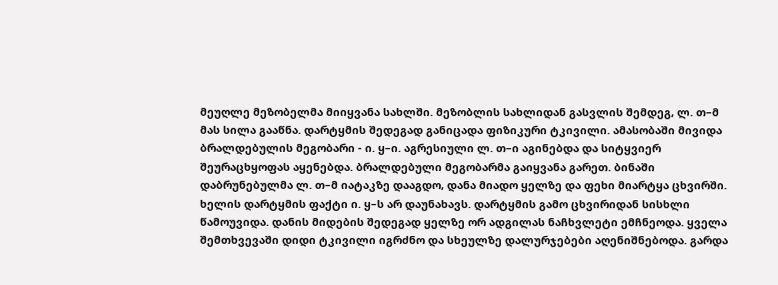მეუღლე მეზობელმა მიიყვანა სახლში. მეზობლის სახლიდან გასვლის შემდეგ, ლ. თ–მ მას სილა გააწნა. დარტყმის შედეგად განიცადა ფიზიკური ტკივილი. ამასობაში მივიდა ბრალდებულის მეგობარი - ი. ყ–ი. აგრესიული ლ. თ–ი აგინებდა და სიტყვიერ შეურაცხყოფას აყენებდა. ბრალდებული მეგობარმა გაიყვანა გარეთ. ბინაში დაბრუნებულმა ლ. თ–მ იატაკზე დააგდო, დანა მიადო ყელზე და ფეხი მიარტყა ცხვირში. ხელის დარტყმის ფაქტი ი. ყ–ს არ დაუნახავს. დარტყმის გამო ცხვირიდან სისხლი წამოუვიდა. დანის მიდების შედეგად ყელზე ორ ადგილას ნაჩხვლეტი ემჩნეოდა. ყველა შემთხვევაში დიდი ტკივილი იგრძნო და სხეულზე დალურჯებები აღენიშნებოდა. გარდა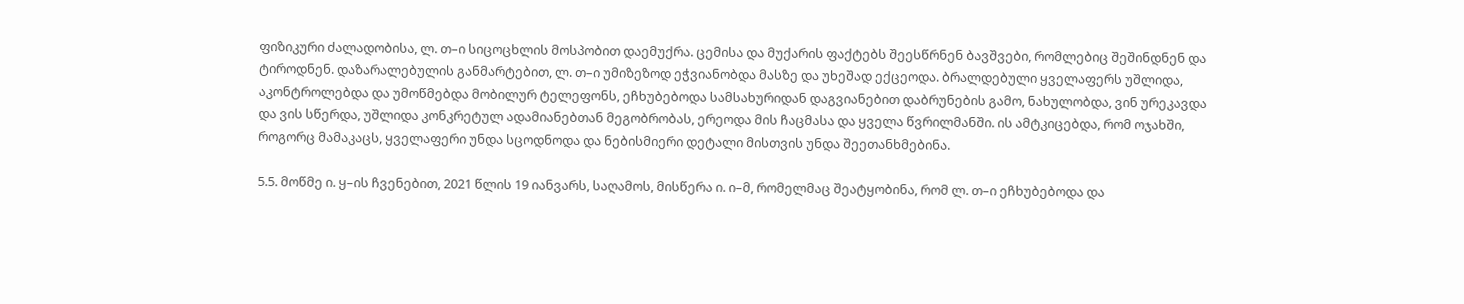ფიზიკური ძალადობისა, ლ. თ–ი სიცოცხლის მოსპობით დაემუქრა. ცემისა და მუქარის ფაქტებს შეესწრნენ ბავშვები, რომლებიც შეშინდნენ და ტიროდნენ. დაზარალებულის განმარტებით, ლ. თ–ი უმიზეზოდ ეჭვიანობდა მასზე და უხეშად ექცეოდა. ბრალდებული ყველაფერს უშლიდა, აკონტროლებდა და უმოწმებდა მობილურ ტელეფონს, ეჩხუბებოდა სამსახურიდან დაგვიანებით დაბრუნების გამო, ნახულობდა, ვინ ურეკავდა და ვის სწერდა, უშლიდა კონკრეტულ ადამიანებთან მეგობრობას, ერეოდა მის ჩაცმასა და ყველა წვრილმანში. ის ამტკიცებდა, რომ ოჯახში, როგორც მამაკაცს, ყველაფერი უნდა სცოდნოდა და ნებისმიერი დეტალი მისთვის უნდა შეეთანხმებინა.

5.5. მოწმე ი. ყ–ის ჩვენებით, 2021 წლის 19 იანვარს, საღამოს, მისწერა ი. ი–მ, რომელმაც შეატყობინა, რომ ლ. თ–ი ეჩხუბებოდა და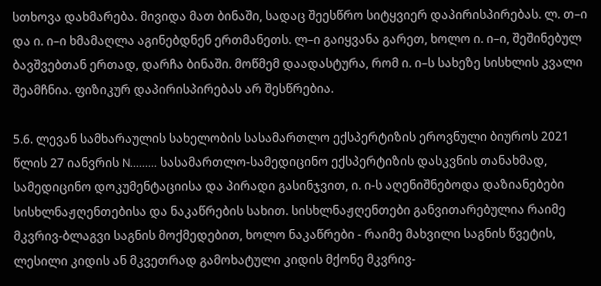სთხოვა დახმარება. მივიდა მათ ბინაში, სადაც შეესწრო სიტყვიერ დაპირისპირებას. ლ. თ–ი და ი. ი–ი ხმამაღლა აგინებდნენ ერთმანეთს. ლ–ი გაიყვანა გარეთ, ხოლო ი. ი–ი, შეშინებულ ბავშვებთან ერთად, დარჩა ბინაში. მოწმემ დაადასტურა, რომ ი. ი–ს სახეზე სისხლის კვალი შეამჩნია. ფიზიკურ დაპირისპირებას არ შესწრებია.

5.6. ლევან სამხარაულის სახელობის სასამართლო ექსპერტიზის ეროვნული ბიუროს 2021 წლის 27 იანვრის N......... სასამართლო-სამედიცინო ექსპერტიზის დასკვნის თანახმად, სამედიცინო დოკუმენტაციისა და პირადი გასინჯვით, ი. ი-ს აღენიშნებოდა დაზიანებები სისხლნაჟღენთებისა და ნაკაწრების სახით. სისხლნაჟღენთები განვითარებულია რაიმე მკვრივ-ბლაგვი საგნის მოქმედებით, ხოლო ნაკაწრები - რაიმე მახვილი საგნის წვეტის, ლესილი კიდის ან მკვეთრად გამოხატული კიდის მქონე მკვრივ-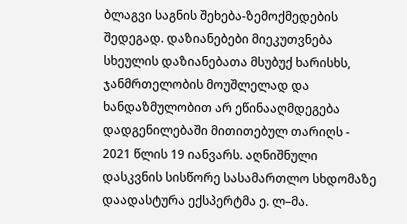ბლაგვი საგნის შეხება-ზემოქმედების შედეგად. დაზიანებები მიეკუთვნება სხეულის დაზიანებათა მსუბუქ ხარისხს, ჯანმრთელობის მოუშლელად და ხანდაზმულობით არ ეწინააღმდეგება დადგენილებაში მითითებულ თარიღს - 2021 წლის 19 იანვარს. აღნიშნული დასკვნის სისწორე სასამართლო სხდომაზე დაადასტურა ექსპერტმა ე. ლ–მა.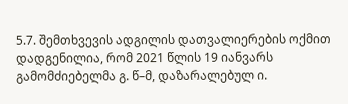5.7. შემთხვევის ადგილის დათვალიერების ოქმით დადგენილია, რომ 2021 წლის 19 იანვარს გამომძიებელმა გ. წ–მ, დაზარალებულ ი.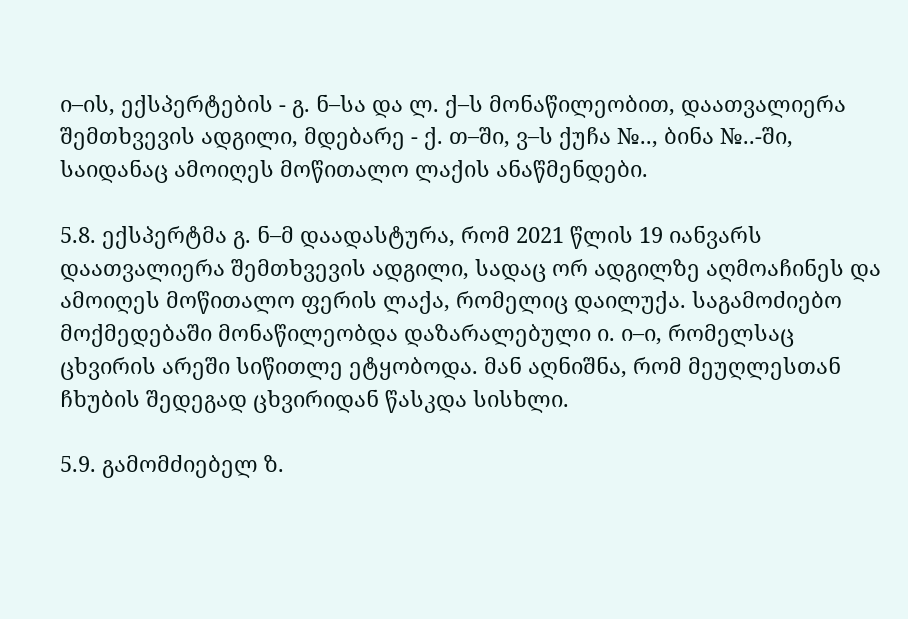ი–ის, ექსპერტების - გ. ნ–სა და ლ. ქ–ს მონაწილეობით, დაათვალიერა შემთხვევის ადგილი, მდებარე - ქ. თ–ში, ვ–ს ქუჩა №.., ბინა №..-ში, საიდანაც ამოიღეს მოწითალო ლაქის ანაწმენდები.

5.8. ექსპერტმა გ. ნ–მ დაადასტურა, რომ 2021 წლის 19 იანვარს დაათვალიერა შემთხვევის ადგილი, სადაც ორ ადგილზე აღმოაჩინეს და ამოიღეს მოწითალო ფერის ლაქა, რომელიც დაილუქა. საგამოძიებო მოქმედებაში მონაწილეობდა დაზარალებული ი. ი–ი, რომელსაც ცხვირის არეში სიწითლე ეტყობოდა. მან აღნიშნა, რომ მეუღლესთან ჩხუბის შედეგად ცხვირიდან წასკდა სისხლი.

5.9. გამომძიებელ ზ.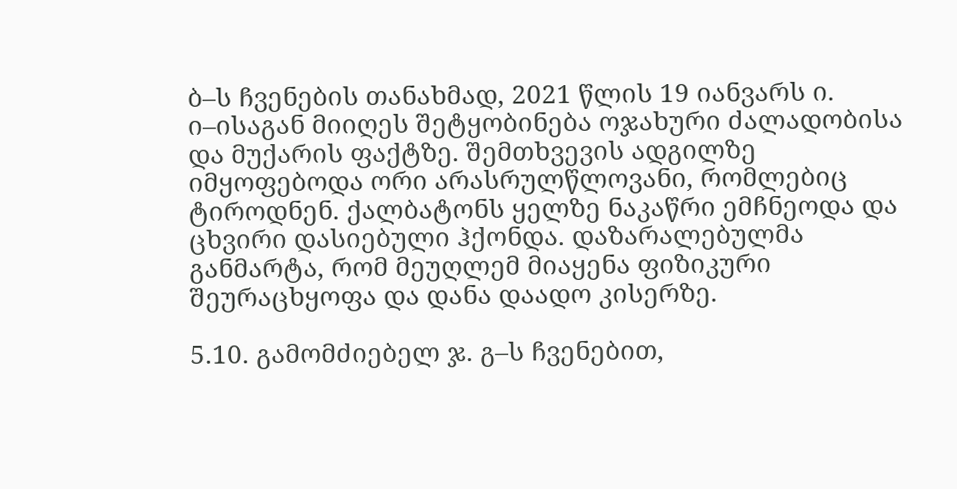ბ–ს ჩვენების თანახმად, 2021 წლის 19 იანვარს ი. ი–ისაგან მიიღეს შეტყობინება ოჯახური ძალადობისა და მუქარის ფაქტზე. შემთხვევის ადგილზე იმყოფებოდა ორი არასრულწლოვანი, რომლებიც ტიროდნენ. ქალბატონს ყელზე ნაკაწრი ემჩნეოდა და ცხვირი დასიებული ჰქონდა. დაზარალებულმა განმარტა, რომ მეუღლემ მიაყენა ფიზიკური შეურაცხყოფა და დანა დაადო კისერზე.

5.10. გამომძიებელ ჯ. გ–ს ჩვენებით,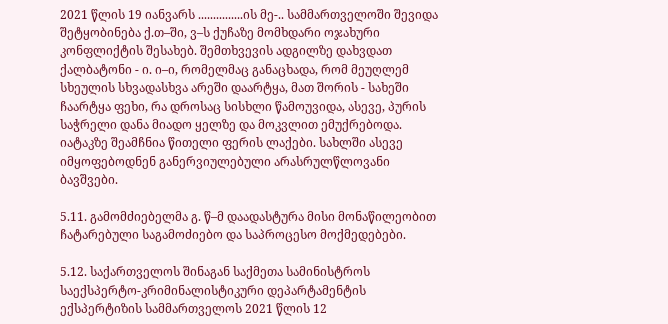2021 წლის 19 იანვარს ...............ის მე-.. სამმართველოში შევიდა შეტყობინება ქ.თ–ში, ვ–ს ქუჩაზე მომხდარი ოჯახური კონფლიქტის შესახებ. შემთხვევის ადგილზე დახვდათ ქალბატონი - ი. ი–ი, რომელმაც განაცხადა, რომ მეუღლემ სხეულის სხვადასხვა არეში დაარტყა, მათ შორის - სახეში ჩაარტყა ფეხი, რა დროსაც სისხლი წამოუვიდა, ასევე, პურის საჭრელი დანა მიადო ყელზე და მოკვლით ემუქრებოდა. იატაკზე შეამჩნია წითელი ფერის ლაქები. სახლში ასევე იმყოფებოდნენ განერვიულებული არასრულწლოვანი ბავშვები.

5.11. გამომძიებელმა გ. წ–მ დაადასტურა მისი მონაწილეობით ჩატარებული საგამოძიებო და საპროცესო მოქმედებები.

5.12. საქართველოს შინაგან საქმეთა სამინისტროს საექსპერტო-კრიმინალისტიკური დეპარტამენტის ექსპერტიზის სამმართველოს 2021 წლის 12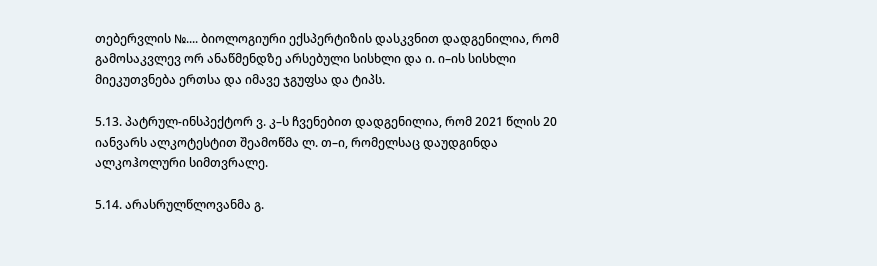თებერვლის №.... ბიოლოგიური ექსპერტიზის დასკვნით დადგენილია, რომ გამოსაკვლევ ორ ანაწმენდზე არსებული სისხლი და ი. ი–ის სისხლი მიეკუთვნება ერთსა და იმავე ჯგუფსა და ტიპს.

5.13. პატრულ-ინსპექტორ ვ. კ–ს ჩვენებით დადგენილია, რომ 2021 წლის 20 იანვარს ალკოტესტით შეამოწმა ლ. თ–ი, რომელსაც დაუდგინდა ალკოჰოლური სიმთვრალე.

5.14. არასრულწლოვანმა გ.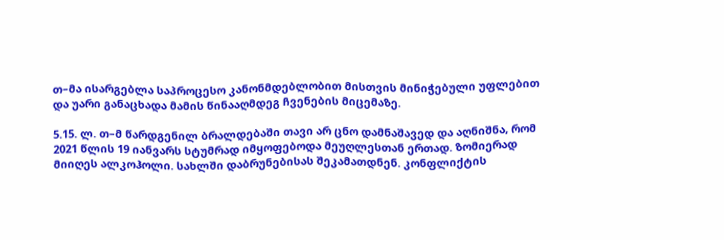თ–მა ისარგებლა საპროცესო კანონმდებლობით მისთვის მინიჭებული უფლებით და უარი განაცხადა მამის წინააღმდეგ ჩვენების მიცემაზე.

5.15. ლ. თ–მ წარდგენილ ბრალდებაში თავი არ ცნო დამნაშავედ და აღნიშნა, რომ 2021 წლის 19 იანვარს სტუმრად იმყოფებოდა მეუღლესთან ერთად. ზომიერად მიიღეს ალკოჰოლი. სახლში დაბრუნებისას შეკამათდნენ. კონფლიქტის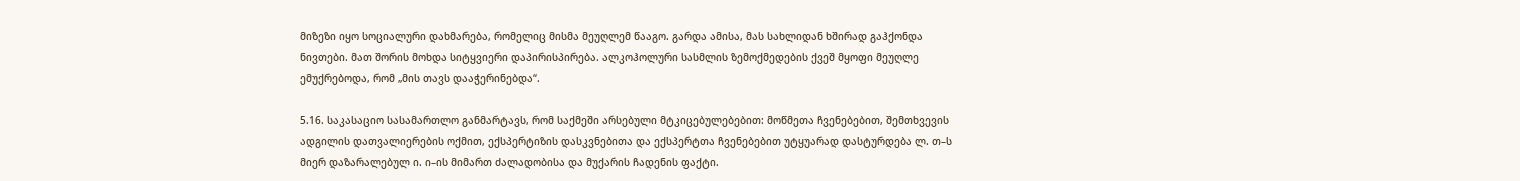მიზეზი იყო სოციალური დახმარება, რომელიც მისმა მეუღლემ წააგო. გარდა ამისა, მას სახლიდან ხშირად გაჰქონდა ნივთები. მათ შორის მოხდა სიტყვიერი დაპირისპირება. ალკოჰოლური სასმლის ზემოქმედების ქვეშ მყოფი მეუღლე ემუქრებოდა, რომ „მის თავს დააჭერინებდა“.

5.16. საკასაციო სასამართლო განმარტავს, რომ საქმეში არსებული მტკიცებულებებით: მოწმეთა ჩვენებებით, შემთხვევის ადგილის დათვალიერების ოქმით, ექსპერტიზის დასკვნებითა და ექსპერტთა ჩვენებებით უტყუარად დასტურდება ლ. თ–ს მიერ დაზარალებულ ი. ი–ის მიმართ ძალადობისა და მუქარის ჩადენის ფაქტი.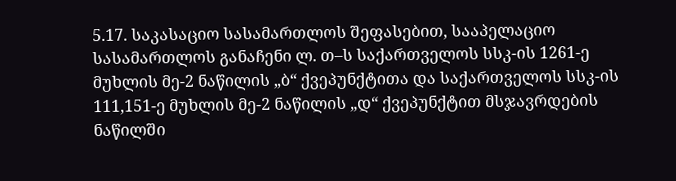5.17. საკასაციო სასამართლოს შეფასებით, სააპელაციო სასამართლოს განაჩენი ლ. თ–ს საქართველოს სსკ-ის 1261-ე მუხლის მე-2 ნაწილის „ბ“ ქვეპუნქტითა და საქართველოს სსკ-ის 111,151-ე მუხლის მე-2 ნაწილის „დ“ ქვეპუნქტით მსჯავრდების ნაწილში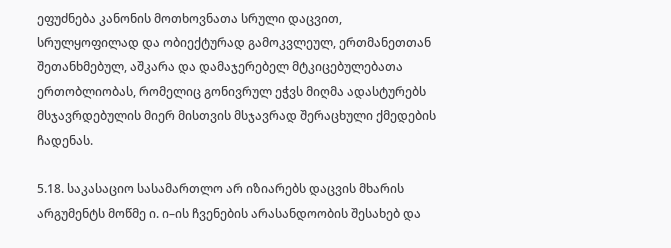ეფუძნება კანონის მოთხოვნათა სრული დაცვით, სრულყოფილად და ობიექტურად გამოკვლეულ, ერთმანეთთან შეთანხმებულ, აშკარა და დამაჯერებელ მტკიცებულებათა ერთობლიობას, რომელიც გონივრულ ეჭვს მიღმა ადასტურებს მსჯავრდებულის მიერ მისთვის მსჯავრად შერაცხული ქმედების ჩადენას.

5.18. საკასაციო სასამართლო არ იზიარებს დაცვის მხარის არგუმენტს მოწმე ი. ი–ის ჩვენების არასანდოობის შესახებ და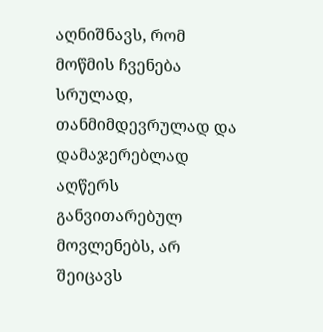აღნიშნავს, რომ მოწმის ჩვენება სრულად, თანმიმდევრულად და დამაჯერებლად აღწერს განვითარებულ მოვლენებს, არ შეიცავს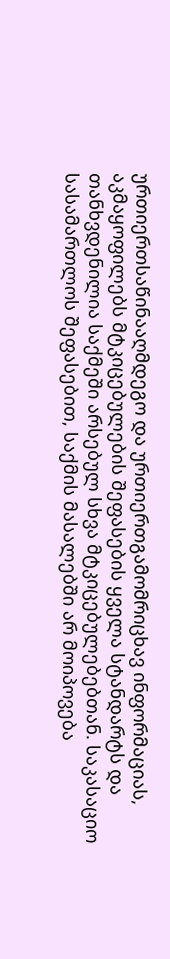ურთიერთსაწინააღმდეგო და ურთიერთგამომრიცხავ ინფორმაციას, აკმაყოფილებს მტკიცებულების შეფასების ყველა სტანდარტს და თანხვდენილია საქმეში არსებულ სხვა მტკიცებულებებთან. საკასაციო სასამართლოს შეფასებით, საქმის მასალებში არ მოიპოვება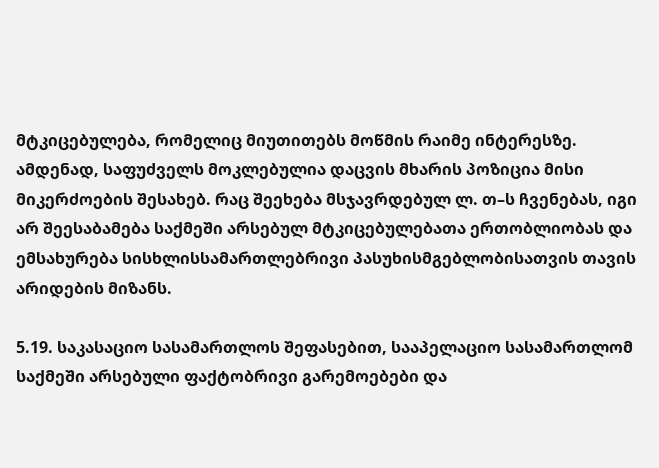მტკიცებულება, რომელიც მიუთითებს მოწმის რაიმე ინტერესზე. ამდენად, საფუძველს მოკლებულია დაცვის მხარის პოზიცია მისი მიკერძოების შესახებ. რაც შეეხება მსჯავრდებულ ლ. თ–ს ჩვენებას, იგი არ შეესაბამება საქმეში არსებულ მტკიცებულებათა ერთობლიობას და ემსახურება სისხლისსამართლებრივი პასუხისმგებლობისათვის თავის არიდების მიზანს.

5.19. საკასაციო სასამართლოს შეფასებით, სააპელაციო სასამართლომ საქმეში არსებული ფაქტობრივი გარემოებები და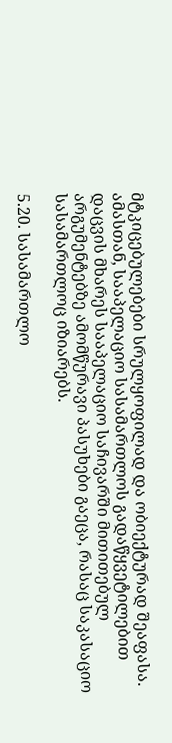მტკიცებულებები სრულყოფილად და ობიექტურად შეაფასა. ამასთან, სააპელაციო სასამართლოს გადაწყვეტილებით დაცვის მხარეს სააპელაციო საჩივარში მითითებულ არგუმენტებზე ამომწურავი პასუხები გაეცა, რასაც საკასაციო სასამართლოც იზიარებს.

5.20. სასამართლო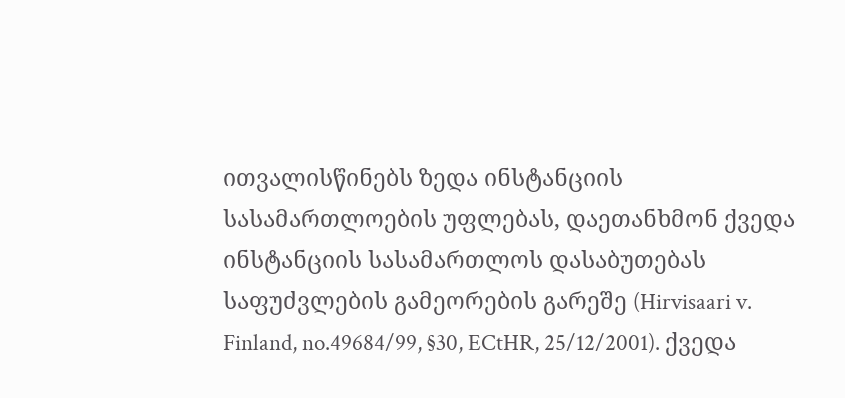ითვალისწინებს ზედა ინსტანციის სასამართლოების უფლებას, დაეთანხმონ ქვედა ინსტანციის სასამართლოს დასაბუთებას საფუძვლების გამეორების გარეშე (Hirvisaari v. Finland, no.49684/99, §30, ECtHR, 25/12/2001). ქვედა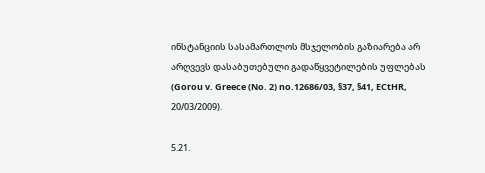ინსტანციის სასამართლოს მსჯელობის გაზიარება არ არღვევს დასაბუთებული გადაწყვეტილების უფლებას (Gorou v. Greece (No. 2) no.12686/03, §37, §41, ECtHR, 20/03/2009).

5.21.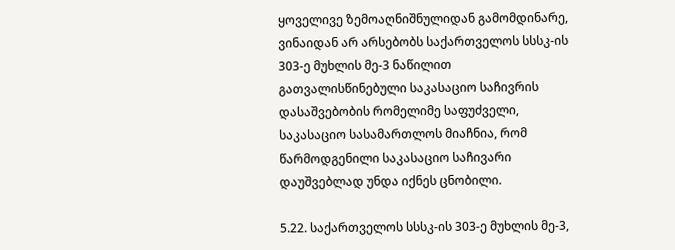ყოველივე ზემოაღნიშნულიდან გამომდინარე, ვინაიდან არ არსებობს საქართველოს სსსკ-ის 303-ე მუხლის მე-3 ნაწილით გათვალისწინებული საკასაციო საჩივრის დასაშვებობის რომელიმე საფუძველი, საკასაციო სასამართლოს მიაჩნია, რომ წარმოდგენილი საკასაციო საჩივარი დაუშვებლად უნდა იქნეს ცნობილი.

5.22. საქართველოს სსსკ-ის 303-ე მუხლის მე-3,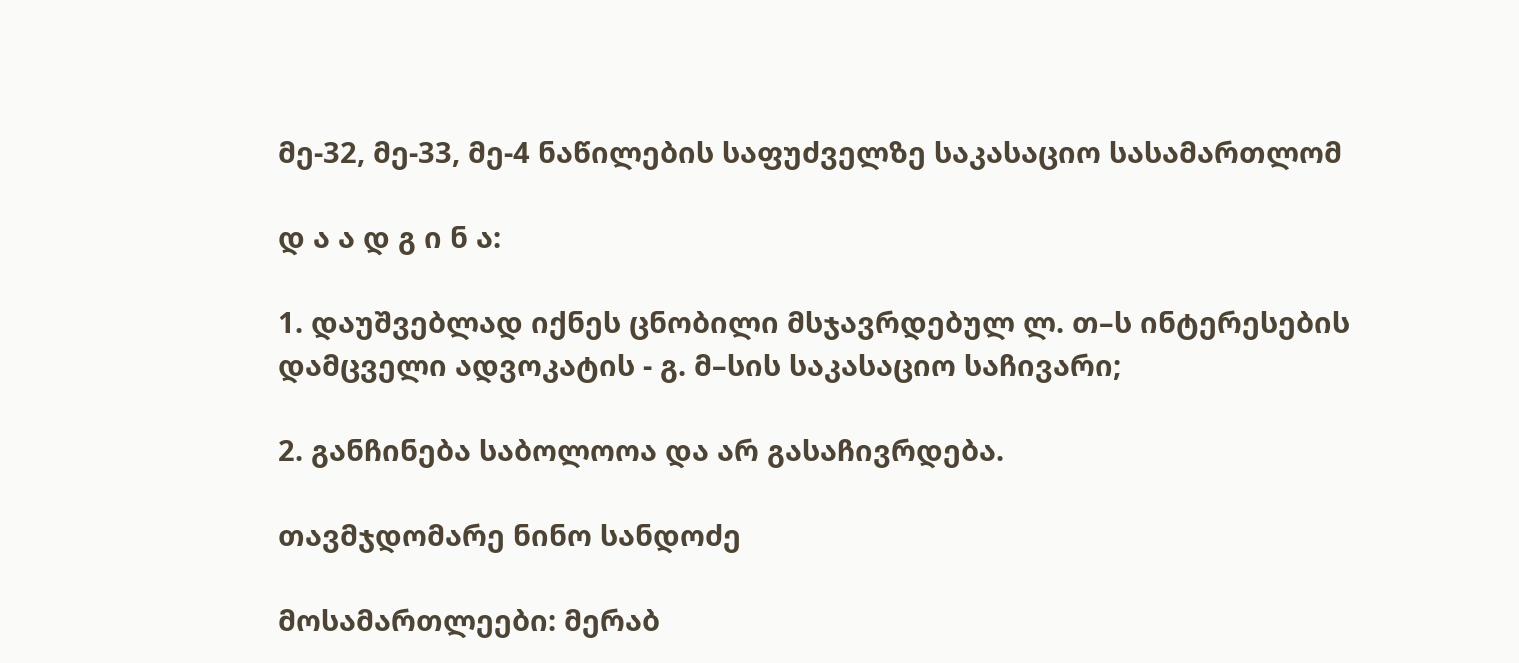მე-32, მე-33, მე-4 ნაწილების საფუძველზე საკასაციო სასამართლომ

დ ა ა დ გ ი ნ ა:

1. დაუშვებლად იქნეს ცნობილი მსჯავრდებულ ლ. თ–ს ინტერესების დამცველი ადვოკატის - გ. მ–სის საკასაციო საჩივარი;

2. განჩინება საბოლოოა და არ გასაჩივრდება.

თავმჯდომარე ნინო სანდოძე

მოსამართლეები: მერაბ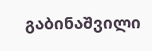გაბინაშვილი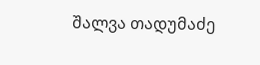შალვა თადუმაძე